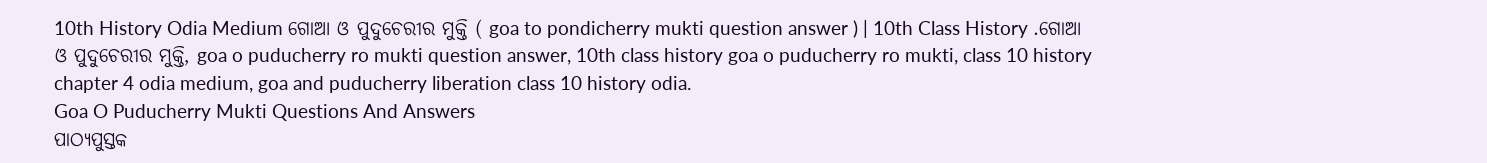10th History Odia Medium ଗୋଆ ଓ ପୁଦୁଚେରୀର ମୁକ୍ତି ( goa to pondicherry mukti question answer ) | 10th Class History .ଗୋଆ ଓ ପୁଦୁଚେରୀର ମୁକ୍ତି, goa o puducherry ro mukti question answer, 10th class history goa o puducherry ro mukti, class 10 history chapter 4 odia medium, goa and puducherry liberation class 10 history odia.
Goa O Puducherry Mukti Questions And Answers
ପାଠ୍ୟପୁସ୍ତକ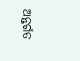ଅନ୍ତର୍ଗତ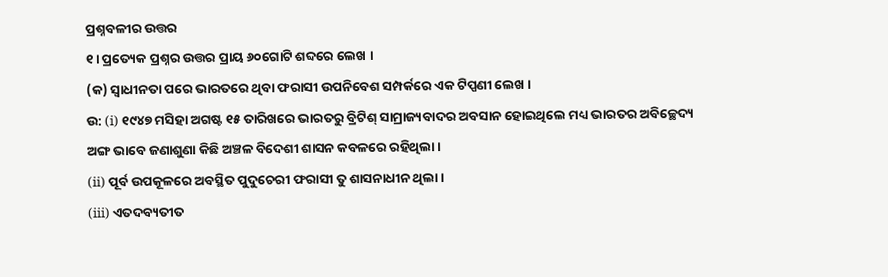ପ୍ରଶ୍ନବଳୀର ଉତ୍ତର
୧। ପ୍ରତ୍ୟେକ ପ୍ରଶ୍ନର ଉତ୍ତର ପ୍ରାୟ ୬୦ଗୋଟି ଶବ୍ଦରେ ଲେଖ ।
(କ) ସ୍ଵାଧୀନତା ପରେ ଭାରତରେ ଥିବା ଫରାସୀ ଉପନିବେଶ ସମ୍ପର୍କରେ ଏକ ଟିପ୍ପଣୀ ଲେଖ ।
ଉ: (i) ୧୯୪୭ ମସିହା ଅଗଷ୍ଟ ୧୫ ତାରିଖରେ ଭାରତରୁ ବ୍ରିଟିଶ୍ ସାମ୍ରାଜ୍ୟବାଦର ଅବସାନ ହୋଇଥିଲେ ମଧ୍ୟ ଭାରତର ଅବିଚ୍ଛେଦ୍ୟ ଅଙ୍ଗ ଭାବେ ଜଣାଶୁଣା କିଛି ଅଞ୍ଚଳ ବିଦେଶୀ ଶାସନ କବଳରେ ରହିଥିଲା ।
(ii) ପୂର୍ବ ଉପକୂଳରେ ଅବସ୍ଥିତ ପୁଦୁଚେରୀ ଫରାସୀ ତୁ ଶାସନାଧୀନ ଥିଲା ।
(iii) ଏତଦବ୍ୟତୀତ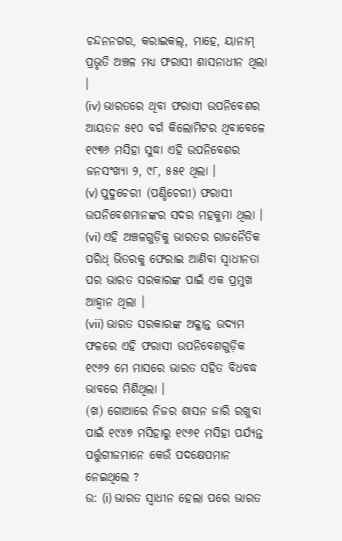ଚନ୍ଦନନଗର, କରାଇକଲ୍, ମାହେ, ୟାନାମ୍ ପ୍ରଭୃତି ଅଞ୍ଚଳ ମଧ୍ଯ ଫରାସୀ ଶାସନାଧୀନ ଥିଲା ।
(iv) ଭାରତରେ ଥିବା ଫରାସୀ ଉପନିବେଶର ଆୟତନ ୫୧୦ ବର୍ଗ କିଲୋମିଟର ଥିବାବେଳେ ୧୯୩୬ ମସିହା ସୁଦ୍ଧା ଏହି ଉପନିବେଶର ଜନସଂଖ୍ୟା ୨, ୯୮, ୫୫୧ ଥିଲା ।
(v) ପୁଦୁଚେରୀ (ପଣ୍ଡିଚେରୀ) ଫରାସୀ ଉପନିବେଶମାନଙ୍କର ସଦର ମହକୁମା ଥିଲା ।
(vi) ଏହି ଅଞ୍ଚଳଗୁଡ଼ିକୁ ଭାରତର ରାଜନୈତିକ ପରିଧ୍ ଭିତରକୁ ଫେରାଇ ଆଣିବା ସ୍ଵାଧୀନତା ପର ଭାରତ ସରକାରଙ୍କ ପାଇଁ ଏକ ପ୍ରମୁଖ ଆହ୍ଵାନ ଥିଲା ।
(vii) ଭାରତ ସରକାରଙ୍କ ଅକ୍ଳାନ୍ତ ଉଦ୍ୟମ ଫଳରେ ଏହି ଫରାସୀ ଉପନିବେଶଗୁଡ଼ିକ ୧୯୬୨ ମେ ମାସରେ ଭାରତ ସହିତ ବିଧବଦ୍ଧ ଭାବରେ ମିଶିଥିଲା ।
(ଖ) ଗୋଆରେ ନିଜର ଶାସନ ଜାରି ରଖୁବା ପାଇଁ ୧୯୪୭ ମସିହାରୁ ୧୯୬୧ ମସିହା ପର୍ଯ୍ୟନ୍ତ ପର୍ତ୍ତୁଗୀଜମାନେ କେଉଁ ପଦକ୍ଷେପମାନ ନେଇଥିଲେ ?
ଉ: (i) ଭାରତ ସ୍ଵାଧୀନ ହେଲା ପରେ ଭାରତ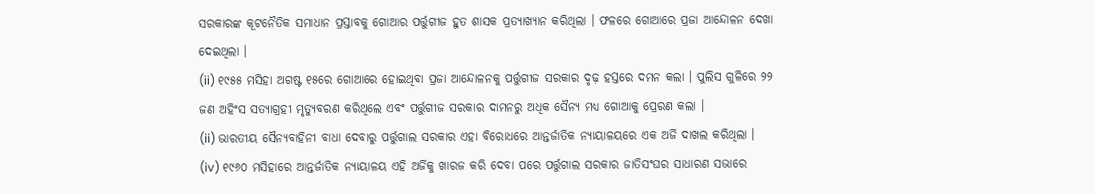ସରକାରଙ୍କ କୂଟନୈତିକ ସମାଧାନ ପ୍ରସ୍ତାବକୁ ଗୋଆର ପର୍ତ୍ତୁଗୀଜ ହୁତ ଶାସକ ପ୍ରତ୍ୟାଖ୍ୟାନ କରିଥିଲା । ଫଳରେ ଗୋଆରେ ପ୍ରଜା ଆନ୍ଦୋଳନ ଦେଖା ଦେଇଥିଲା ।
(ii) ୧୯୫୫ ମସିହା ଅଗଷ୍ଟ ୧୫ରେ ଗୋଆରେ ହୋଇଥିବା ପ୍ରଜା ଆନ୍ଦୋଳନକୁ ପର୍ତ୍ତୁଗୀଜ ସରକାର ଦୃଢ଼ ହସ୍ତରେ ଦମନ କଲା । ପୁଲିସ ଗୁଳିରେ ୨୨ ଜଣ ଅହିଂସ ସତ୍ୟାଗ୍ରହୀ ମୃତ୍ୟୁବରଣ କରିଥିଲେ ଏବଂ ପର୍ତ୍ତୁଗୀଜ ସରକାର ଦାମନରୁ ଅଧିକ ସୈନ୍ୟ ମଧ୍ୟ ଗୋଆକୁ ପ୍ରେରଣ କଲା ।
(ii) ଭାରତୀୟ ସୈନ୍ୟବାହିନୀ ବାଧା ଦେବାରୁ ପର୍ତ୍ତୁଗାଲ ସରକାର ଏହା ବିରୋଧରେ ଆନ୍ତର୍ଜାତିକ ନ୍ୟାୟାଳୟରେ ଏକ ଅର୍ଜି ଦାଖଲ କରିଥିଲା ।
(iv) ୧୯୬୦ ମସିହାରେ ଆନ୍ତର୍ଜାତିକ ନ୍ୟାୟାଳୟ ଏହି ଅର୍ଜିକୁ ଖାରଜ କରି ଦେବା ପରେ ପର୍ତ୍ତୁଗାଲ ସରକାର ଜାତିସଂଘର ସାଧାରଣ ସଭାରେ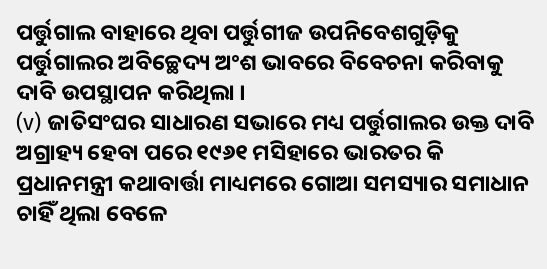ପର୍ତ୍ତୁଗାଲ ବାହାରେ ଥିବା ପର୍ତ୍ତୁଗୀଜ ଉପନିବେଶଗୁଡ଼ିକୁ ପର୍ତ୍ତୁଗାଲର ଅବିଚ୍ଛେଦ୍ୟ ଅଂଶ ଭାବରେ ବିବେଚନା କରିବାକୁ ଦାବି ଉପସ୍ଥାପନ କରିଥିଲା ।
(v) ଜାତିସଂଘର ସାଧାରଣ ସଭାରେ ମଧ୍ୟ ପର୍ତ୍ତୁଗାଲର ଉକ୍ତ ଦାବି ଅଗ୍ରାହ୍ୟ ହେବା ପରେ ୧୯୬୧ ମସିହାରେ ଭାରତର କି ପ୍ରଧାନମନ୍ତ୍ରୀ କଥାବାର୍ତ୍ତା ମାଧ୍ୟମରେ ଗୋଆ ସମସ୍ୟାର ସମାଧାନ ଚାହିଁ ଥିଲା ବେଳେ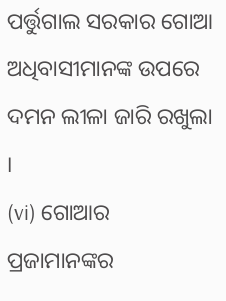ପର୍ତ୍ତୁଗାଲ ସରକାର ଗୋଆ ଅଧିବାସୀମାନଙ୍କ ଉପରେ ଦମନ ଲୀଳା ଜାରି ରଖୁଲା ।
(vi) ଗୋଆର ପ୍ରଜାମାନଙ୍କର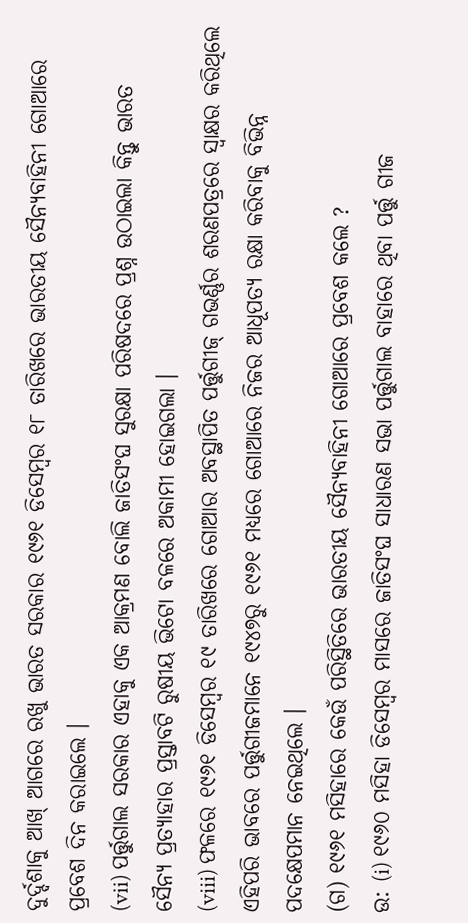ଦୁର୍ଦ୍ଦଶାକୁ ଆଖ୍ ଆଗରେ ରଖୁ ଭାରତ ସରକାର ୧୯୬୧ ଡିସେମ୍ବର ୧୮ ତାରିଖରେ ଭାରତୀୟ ସୈନ୍ୟବାହିନୀ ଗୋଆରେ ପ୍ରବେଶ ଦିନ କରାଇଲେ ।
(vii) ପର୍ତ୍ତୁଗାଲ ସରକାର ଏହାକୁ ଏକ ଆକ୍ରମଣ ବୋଲି ଜାତିସଂଘ ସୁରକ୍ଷା ପରିଷଦରେ ପ୍ରଶ୍ନ ଉଠାଇଲା କିନ୍ତୁ ଭାରତ
ସୈନ୍ୟ ପ୍ରତ୍ୟାହାର ପ୍ରସ୍ତାବଟି ରୁଷୀୟ ଭିଟୋ ବଳରେ ଅକାମୀ ହୋଇଗଲା ।
(viii) ଫଳରେ ୧୯୬୧ ଡିସେମ୍ବର ୧୯ ତାରିଖରେ ଗୋଆର ଅବସ୍ଥାପିତ ପର୍ତ୍ତୁଗୀଜ୍ ଗଭର୍ଣ୍ଣର ଶରଣପତ୍ରରେ ସ୍ଵାକ୍ଷର କରିଥିଲେ ଏହିପରି ଭାବରେ ପର୍ତ୍ତୁଗୀଜମାନେ ୧୯୪୭ରୁ ୧୯୬୧ ମଧ୍ୟରେ ଗୋଆରେ ନିଜର ଆଧୂପତ୍ୟ ରକ୍ଷା କରିବାକୁ ବିଭିନ୍ନ ପଦକ୍ଷେପମାନ ନେଇଥିଲେ ।
(ଗ) ୧୯୬୧ ମସିହାରେ କେଉଁ ପରିସ୍ଥିତିରେ ଭାରତୀୟ ସୈନ୍ୟବାହିନୀ ଗୋଆରେ ପ୍ରବେଶ କଲେ ?
ଉ: (i) ୧୯୬୦ ମସିହା ଡିସେମ୍ବର ମାସରେ ଜାତିସଂଘ ସାଧାରଣ ସଭା ପର୍ତ୍ତୁଗାଲ ବାହାରେ ଥିବା ପର୍ତ୍ତୁ ଗୀଜ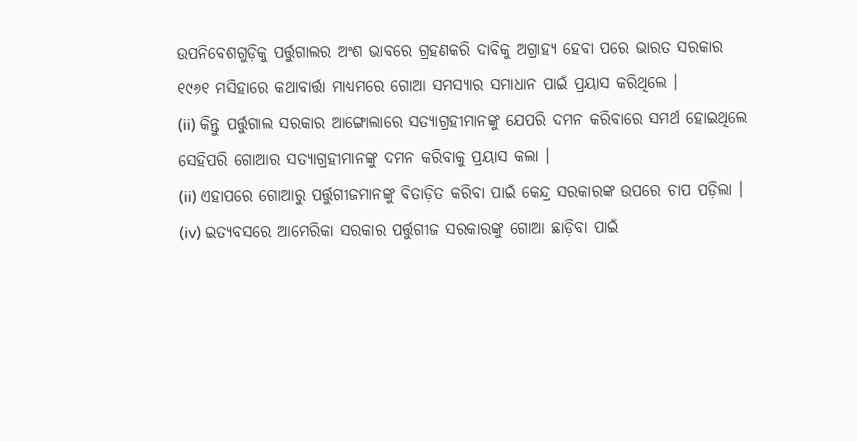ଉପନିବେଶଗୁଡ଼ିକୁ ପର୍ତ୍ତୁଗାଲର ଅଂଶ ଭାବରେ ଗ୍ରହଣକରି ଦାବିକୁ ଅଗ୍ରାହ୍ୟ ହେବା ପରେ ଭାରତ ସରକାର ୧୯୬୧ ମସିହାରେ କଥାବାର୍ତ୍ତା ମାଧ୍ୟମରେ ଗୋଆ ସମସ୍ୟାର ସମାଧାନ ପାଇଁ ପ୍ରୟାସ କରିଥିଲେ ।
(ii) କିନ୍ତୁ ପର୍ତ୍ତୁଗାଲ ସରକାର ଆଙ୍ଗୋଲାରେ ସତ୍ୟାଗ୍ରହୀମାନଙ୍କୁ ଯେପରି ଦମନ କରିବାରେ ସମର୍ଥ ହୋଇଥିଲେ ସେହିପରି ଗୋଆର ସତ୍ୟାଗ୍ରହୀମାନଙ୍କୁ ଦମନ କରିବାକୁ ପ୍ରୟାସ କଲା ।
(ii) ଏହାପରେ ଗୋଆରୁ ପର୍ତ୍ତୁଗୀଜମାନଙ୍କୁ ବିତାଡ଼ିତ କରିବା ପାଇଁ କେନ୍ଦ୍ର ସରକାରଙ୍କ ଉପରେ ଚାପ ପଡ଼ିଲା ।
(iv) ଇତ୍ୟବସରେ ଆମେରିକା ସରକାର ପର୍ତ୍ତୁଗୀଜ ସରକାରଙ୍କୁ ଗୋଆ ଛାଡ଼ିବା ପାଇଁ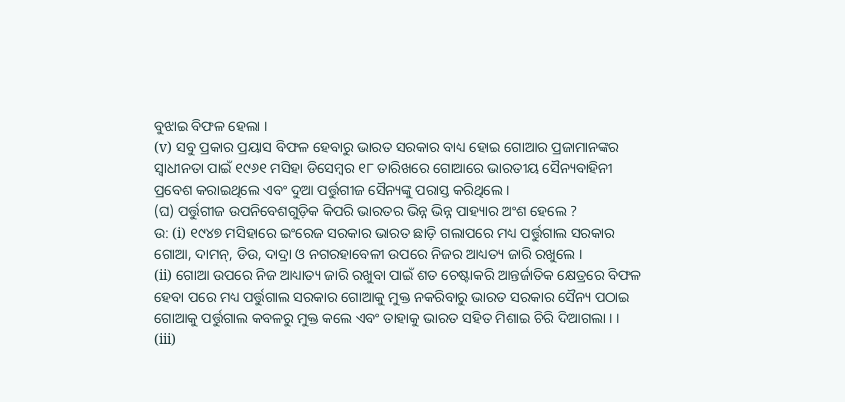ବୁଝାଇ ବିଫଳ ହେଲା ।
(v) ସବୁ ପ୍ରକାର ପ୍ରୟାସ ବିଫଳ ହେବାରୁ ଭାରତ ସରକାର ବାଧ୍ୟ ହୋଇ ଗୋଆର ପ୍ରଜାମାନଙ୍କର ସ୍ଵାଧୀନତା ପାଇଁ ୧୯୬୧ ମସିହା ଡିସେମ୍ବର ୧୮ ତାରିଖରେ ଗୋଆରେ ଭାରତୀୟ ସୈନ୍ୟବାହିନୀ ପ୍ରବେଶ କରାଇଥିଲେ ଏବଂ ଦୁଆ ପର୍ତ୍ତୁଗୀଜ ସୈନ୍ୟଙ୍କୁ ପରାସ୍ତ କରିଥିଲେ ।
(ଘ) ପର୍ତ୍ତୁଗୀଜ ଉପନିବେଶଗୁଡ଼ିକ କିପରି ଭାରତର ଭିନ୍ନ ଭିନ୍ନ ପାହ୍ୟାର ଅଂଶ ହେଲେ ?
ଉ: (i) ୧୯୪୭ ମସିହାରେ ଇଂରେଜ ସରକାର ଭାରତ ଛାଡ଼ି ଗଲାପରେ ମଧ୍ୟ ପର୍ତ୍ତୁଗାଲ ସରକାର ଗୋଆ, ଦାମନ୍, ଡିଉ, ଦାଦ୍ରା ଓ ନଗରହାବେଳୀ ଉପରେ ନିଜର ଆଧ୍ୟତ୍ୟ ଜାରି ରଖୁଲେ ।
(ii) ଗୋଆ ଉପରେ ନିଜ ଆଧ୍ୟାତ୍ୟ ଜାରି ରଖୁବା ପାଇଁ ଶତ ଚେଷ୍ଟାକରି ଆନ୍ତର୍ଜାତିକ କ୍ଷେତ୍ରରେ ବିଫଳ ହେବା ପରେ ମଧ୍ୟ ପର୍ତ୍ତୁଗାଲ ସରକାର ଗୋଆକୁ ମୁକ୍ତ ନକରିବାରୁ ଭାରତ ସରକାର ସୈନ୍ୟ ପଠାଇ ଗୋଆକୁ ପର୍ତ୍ତୁଗାଲ କବଳରୁ ମୁକ୍ତ କଲେ ଏବଂ ତାହାକୁ ଭାରତ ସହିତ ମିଶାଇ ଚିରି ଦିଆଗଲା । ।
(iii)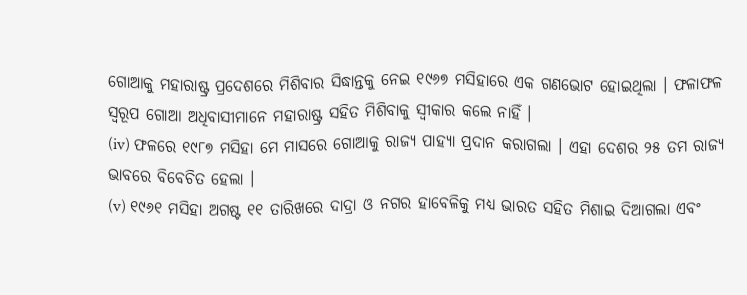ଗୋଆକୁ ମହାରାଷ୍ଟ୍ର ପ୍ରଦେଶରେ ମିଶିବାର ସିଦ୍ଧାନ୍ତକୁ ନେଇ ୧୯୬୭ ମସିହାରେ ଏକ ଗଣଭୋଟ ହୋଇଥିଲା । ଫଳାଫଳ ସ୍ଵରୂପ ଗୋଆ ଅଧିବାସୀମାନେ ମହାରାଷ୍ଟ୍ର ସହିତ ମିଶିବାକୁ ସ୍ଵୀକାର କଲେ ନାହିଁ ।
(iv) ଫଳରେ ୧୯୮୭ ମସିହା ମେ ମାସରେ ଗୋଆକୁ ରାଜ୍ୟ ପାହ୍ୟା ପ୍ରଦାନ କରାଗଲା । ଏହା ଦେଶର ୨୫ ତମ ରାଜ୍ୟ ଭାବରେ ବିବେଚିତ ହେଲା ।
(v) ୧୯୬୧ ମସିହା ଅଗଷ୍ଟ ୧୧ ତାରିଖରେ ଦାଦ୍ରା ଓ ନଗର ହାବେଳିକୁ ମଧ୍ୟ ଭାରତ ସହିତ ମିଶାଇ ଦିଆଗଲା ଏବଂ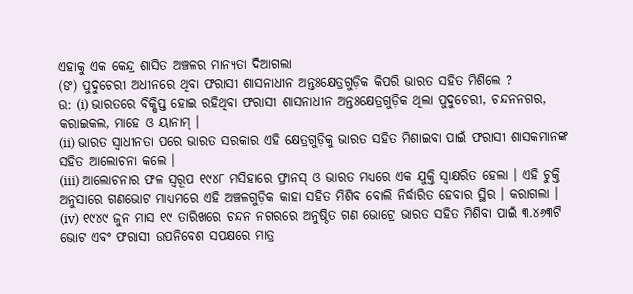ଏହାକୁ ଏକ କେନ୍ଦ୍ର ଶାସିତ ଅଞ୍ଚଳର ମାନ୍ୟତା ଦିଆଗଲା
(ଙ) ପୁଦୁଚେରୀ ଅଧୀନରେ ଥିବା ଫରାସୀ ଶାସନାଧୀନ ଅନ୍ତଃକ୍ଷେତ୍ରଗୁଡ଼ିକ କିପରି ଭାରତ ସହିତ ମିଶିଲେ ?
ଉ: (i) ଭାରତରେ ବିକ୍ଷିପ୍ତ ହୋଇ ରହିଥିବା ଫରାସୀ ଶାସନାଧୀନ ଅନ୍ତଃକ୍ଷେତ୍ରଗୁଡ଼ିକ ଥିଲା ପୁଦୁଚେରୀ, ଚନ୍ଦନନଗର, କରାଇକଲ, ମାହେ ଓ ୟାନାମ୍ ।
(ii) ଭାରତ ସ୍ଵାଧୀନତା ପରେ ଭାରତ ସରକାର ଏହି କ୍ଷେତ୍ରଗୁଡ଼ିକୁ ଭାରତ ସହିତ ମିଶାଇବା ପାଇଁ ଫରାସୀ ଶାସକମାନଙ୍କ ସହିତ ଆଲୋଚନା କଲେ ।
(iii) ଆଲୋଚନାର ଫଳ ସ୍ୱରୂପ ୧୯୪୮ ମସିହାରେ ଫ୍ରାନସ୍ ଓ ଭାରତ ମଧ୍ୟରେ ଏକ ଯୁକ୍ତି ସ୍ୱାକ୍ଷରିତ ହେଲା । ଏହି ଚୁକ୍ତି ଅନୁସାରେ ଗଣଭୋଟ ମାଧ୍ୟମରେ ଏହି ଅଞ୍ଚଳଗୁଡ଼ିକ କାହା ସହିତ ମିଶିବ ବୋଲି ନିର୍ଦ୍ଧାରିତ ହେବାର ସ୍ଥିର । କରାଗଲା ।
(iv) ୧୯୪୯ ଜୁନ ମାସ ୧୯ ତାରିଖରେ ଚନ୍ଦନ ନଗରରେ ଅନୁଷ୍ଠିତ ଗଣ ଭୋଟ୍ରେ ଭାରତ ସହିତ ମିଶିବା ପାଇଁ ୩.୪୬୩ଟି ଭୋଟ ଏବଂ ଫରାସୀ ଉପନିବେଶ ସପକ୍ଷରେ ମାତ୍ର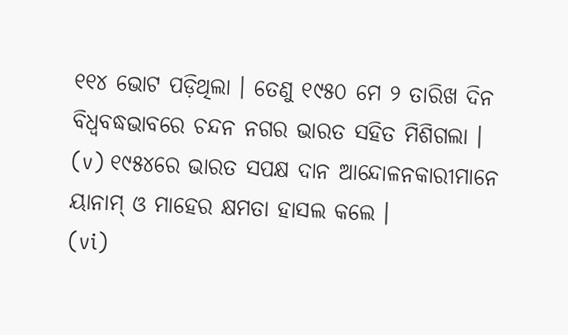୧୧୪ ଭୋଟ ପଡ଼ିଥିଲା । ତେଣୁ ୧୯୫୦ ମେ ୨ ତାରିଖ ଦିନ ବିଧ୍ଵବଦ୍ଧଭାବରେ ଚନ୍ଦନ ନଗର ଭାରତ ସହିତ ମିଶିଗଲା ।
(v) ୧୯୫୪ରେ ଭାରତ ସପକ୍ଷ ଦାନ ଆନ୍ଦୋଳନକାରୀମାନେ ୟାନାମ୍ ଓ ମାହେର କ୍ଷମତା ହାସଲ କଲେ ।
(vi)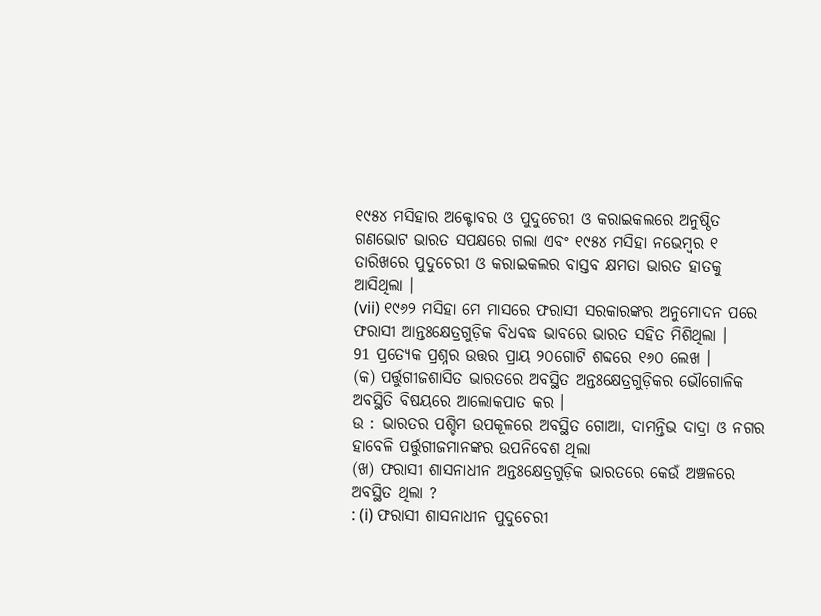୧୯୫୪ ମସିହାର ଅକ୍ଟୋବର ଓ ପୁଦୁଚେରୀ ଓ କରାଇକଲରେ ଅନୁଷ୍ଠିତ ଗଣଭୋଟ ଭାରତ ସପକ୍ଷରେ ଗଲା ଏବଂ ୧୯୫୪ ମସିହା ନଭେମ୍ବର ୧ ତାରିଖରେ ପୁଦୁଚେରୀ ଓ କରାଇକଲର ବାସ୍ତବ କ୍ଷମତା ଭାରତ ହାତକୁ ଆସିଥିଲା ।
(vii) ୧୯୬୨ ମସିହା ମେ ମାସରେ ଫରାସୀ ସରକାରଙ୍କର ଅନୁମୋଦନ ପରେ ଫରାସୀ ଆନ୍ତଃକ୍ଷେତ୍ରଗୁଡ଼ିକ ବିଧବଦ୍ଧ ଭାବରେ ଭାରତ ସହିତ ମିଶିଥିଲା ।
91 ପ୍ରତ୍ୟେକ ପ୍ରଶ୍ନର ଉତ୍ତର ପ୍ରାୟ ୨୦ଗୋଟି ଶବ୍ଦରେ ୧୬୦ ଲେଖ ।
(କ) ପର୍ତ୍ତୁଗୀଜଶାସିତ ଭାରତରେ ଅବସ୍ଥିତ ଅନ୍ତଃକ୍ଷେତ୍ରଗୁଡ଼ିକର ଭୌଗୋଳିକ ଅବସ୍ଥିତି ବିଷୟରେ ଆଲୋକପାତ କର ।
ଉ : ଭାରତର ପଶ୍ଚିମ ଉପକୂଳରେ ଅବସ୍ଥିତ ଗୋଆ, ଦାମନ୍ତିଭ ଦାଦ୍ରା ଓ ନଗର ହାବେଳି ପର୍ତ୍ତୁଗୀଜମାନଙ୍କର ଉପନିବେଶ ଥିଲା
(ଖ) ଫରାସୀ ଶାସନାଧୀନ ଅନ୍ତଃକ୍ଷେତ୍ରଗୁଡ଼ିକ ଭାରତରେ କେଉଁ ଅଞ୍ଚଳରେ ଅବସ୍ଥିତ ଥିଲା ?
: (i) ଫରାସୀ ଶାସନାଧୀନ ପୁଦୁଚେରୀ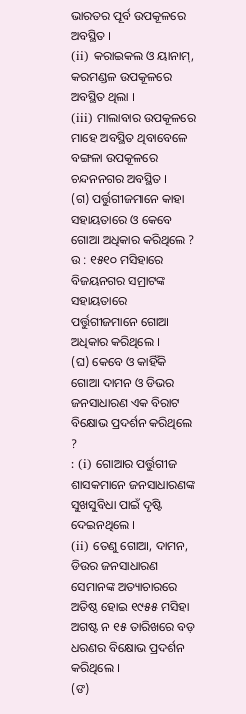ଭାରତର ପୂର୍ବ ଉପକୂଳରେ ଅବସ୍ଥିତ ।
(ii) କରାଇକଲ ଓ ୟାନାମ୍, କରମଣ୍ଡଳ ଉପକୂଳରେ ଅବସ୍ଥିତ ଥିଲା ।
(iii) ମାଲାବାର ଉପକୂଳରେ ମାହେ ଅବସ୍ଥିତ ଥିବାବେଳେ ବଙ୍ଗଳା ଉପକୂଳରେ ଚନ୍ଦନନଗର ଅବସ୍ଥିତ ।
(ଗ) ପର୍ତ୍ତୁଗୀଜମାନେ କାହା ସହାୟତାରେ ଓ କେବେ ଗୋଆ ଅଧିକାର କରିଥିଲେ ?
ଉ : ୧୫୧୦ ମସିହାରେ ବିଜୟନଗର ସମ୍ରାଟଙ୍କ ସହାୟତାରେ ପର୍ତ୍ତୁଗୀଜମାନେ ଗୋଆ ଅଧିକାର କରିଥିଲେ ।
(ଘ) କେବେ ଓ କାହିଁକି ଗୋଆ ଦାମନ ଓ ଡିଭର ଜନସାଧାରଣ ଏକ ବିରାଟ ବିକ୍ଷୋଭ ପ୍ରଦର୍ଶନ କରିଥିଲେ ?
: (i) ଗୋଆର ପର୍ତ୍ତୁଗୀଜ ଶାସକମାନେ ଜନସାଧାରଣଙ୍କ ସୁଖସୁବିଧା ପାଇଁ ଦୃଷ୍ଟି ଦେଇନଥିଲେ ।
(ii) ତେଣୁ ଗୋଆ, ଦାମନ, ଡିଉର ଜନସାଧାରଣ ସେମାନଙ୍କ ଅତ୍ୟାଚାରରେ ଅତିଷ୍ଠ ହୋଇ ୧୯୫୫ ମସିହା ଅଗଷ୍ଟ ନ ୧୫ ତାରିଖରେ ବଡ଼ ଧରଣର ବିକ୍ଷୋଭ ପ୍ରଦର୍ଶନ କରିଥିଲେ ।
(ଙ)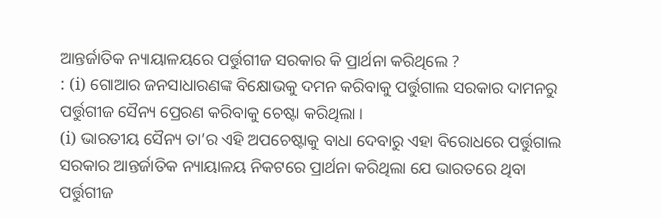ଆନ୍ତର୍ଜାତିକ ନ୍ୟାୟାଳୟରେ ପର୍ତ୍ତୁଗୀଜ ସରକାର କି ପ୍ରାର୍ଥନା କରିଥିଲେ ?
: (i) ଗୋଆର ଜନସାଧାରଣଙ୍କ ବିକ୍ଷୋଭକୁ ଦମନ କରିବାକୁ ପର୍ତ୍ତୁଗାଲ ସରକାର ଦାମନରୁ ପର୍ତ୍ତୁଗୀଜ ସୈନ୍ୟ ପ୍ରେରଣ କରିବାକୁ ଚେଷ୍ଟା କରିଥିଲା ।
(i) ଭାରତୀୟ ସୈନ୍ୟ ତା’ର ଏହି ଅପଚେଷ୍ଟାକୁ ବାଧା ଦେବାରୁ ଏହା ବିରୋଧରେ ପର୍ତ୍ତୁଗାଲ ସରକାର ଆନ୍ତର୍ଜାତିକ ନ୍ୟାୟାଳୟ ନିକଟରେ ପ୍ରାର୍ଥନା କରିଥିଲା ଯେ ଭାରତରେ ଥିବା ପର୍ତ୍ତୁଗୀଜ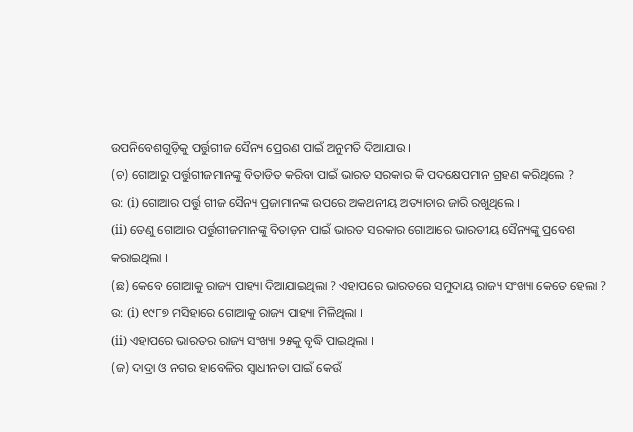ଉପନିବେଶଗୁଡ଼ିକୁ ପର୍ତ୍ତୁଗୀଜ ସୈନ୍ୟ ପ୍ରେରଣ ପାଇଁ ଅନୁମତି ଦିଆଯାଉ ।
(ଚ) ଗୋଆରୁ ପର୍ତ୍ତୁଗୀଜମାନଙ୍କୁ ବିତାଡିତ କରିବା ପାଇଁ ଭାରତ ସରକାର କି ପଦକ୍ଷେପମାନ ଗ୍ରହଣ କରିଥିଲେ ?
ଉ: (i) ଗୋଆର ପର୍ତ୍ତୁ ଗୀଜ ସୈନ୍ୟ ପ୍ରଜାମାନଙ୍କ ଉପରେ ଅକଥନୀୟ ଅତ୍ୟାଚାର ଜାରି ରଖୁଥିଲେ ।
(ii) ତେଣୁ ଗୋଆର ପର୍ତ୍ତୁଗୀଜମାନଙ୍କୁ ବିତାଡ଼ନ ପାଇଁ ଭାରତ ସରକାର ଗୋଆରେ ଭାରତୀୟ ସୈନ୍ୟଙ୍କୁ ପ୍ରବେଶ କରାଇଥିଲା ।
(ଛ) କେବେ ଗୋଆକୁ ରାଜ୍ୟ ପାହ୍ୟା ଦିଆଯାଇଥିଲା ? ଏହାପରେ ଭାରତରେ ସମୁଦାୟ ରାଜ୍ୟ ସଂଖ୍ୟା କେତେ ହେଲା ?
ଉ: (i) ୧୯୮୭ ମସିହାରେ ଗୋଆକୁ ରାଜ୍ୟ ପାହ୍ୟା ମିଳିଥିଲା ।
(ii) ଏହାପରେ ଭାରତର ରାଜ୍ୟ ସଂଖ୍ୟା ୨୫କୁ ବୃଦ୍ଧି ପାଇଥିଲା ।
(ଜ) ଦାଦ୍ରା ଓ ନଗର ହାବେଳିର ସ୍ଵାଧୀନତା ପାଇଁ କେଉଁ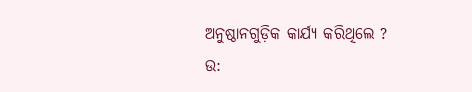ଅନୁଷ୍ଠାନଗୁଡ଼ିକ କାର୍ଯ୍ୟ କରିଥିଲେ ?
ଉ: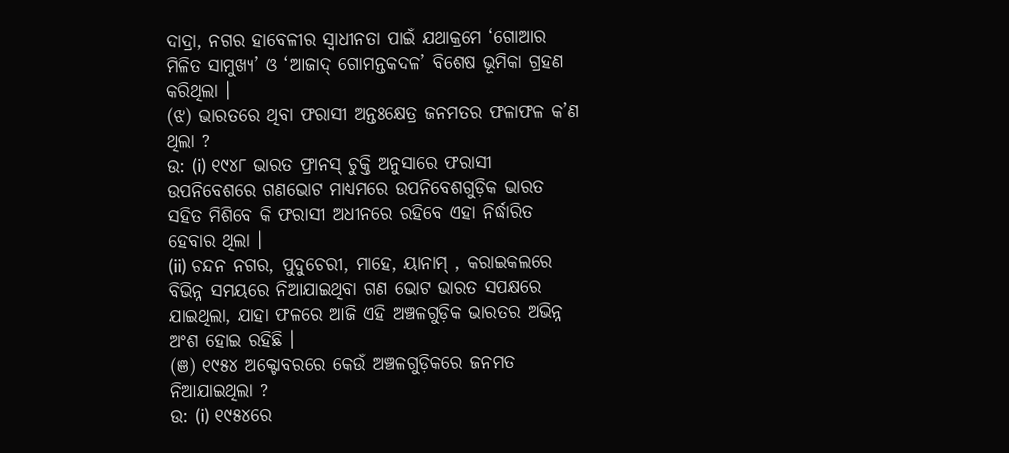ଦାଦ୍ରା, ନଗର ହାବେଳୀର ସ୍ଵାଧୀନତା ପାଇଁ ଯଥାକ୍ରମେ ‘ଗୋଆର ମିଳିତ ସାମୁଖ୍ୟ’ ଓ ‘ଆଜାଦ୍ ଗୋମନ୍ତକଦଳ’ ବିଶେଷ ଭୂମିକା ଗ୍ରହଣ କରିଥିଲା ।
(ଝ) ଭାରତରେ ଥିବା ଫରାସୀ ଅନ୍ତଃକ୍ଷେତ୍ର ଜନମତର ଫଳାଫଳ କ’ଣ ଥିଲା ?
ଉ: (i) ୧୯୪୮ ଭାରତ ଫ୍ରାନସ୍ ଚୁକ୍ତି ଅନୁସାରେ ଫରାସୀ ଉପନିବେଶରେ ଗଣଭୋଟ ମାଧ୍ୟମରେ ଉପନିବେଶଗୁଡ଼ିକ ଭାରତ ସହିତ ମିଶିବେ କି ଫରାସୀ ଅଧୀନରେ ରହିବେ ଏହା ନିର୍ଦ୍ଧାରିତ ହେବାର ଥିଲା ।
(ii) ଚନ୍ଦନ ନଗର, ପୁଦୁଚେରୀ, ମାହେ, ୟାନାମ୍ , କରାଇକଲରେ ବିଭିନ୍ନ ସମୟରେ ନିଆଯାଇଥିବା ଗଣ ଭୋଟ ଭାରତ ସପକ୍ଷରେ ଯାଇଥିଲା, ଯାହା ଫଳରେ ଆଜି ଏହି ଅଞ୍ଚଳଗୁଡ଼ିକ ଭାରତର ଅଭିନ୍ନ ଅଂଶ ହୋଇ ରହିଛି ।
(ଞ) ୧୯୫୪ ଅକ୍ଟୋବରରେ କେଉଁ ଅଞ୍ଚଳଗୁଡ଼ିକରେ ଜନମତ ନିଆଯାଇଥିଲା ?
ଉ: (i) ୧୯୫୪ରେ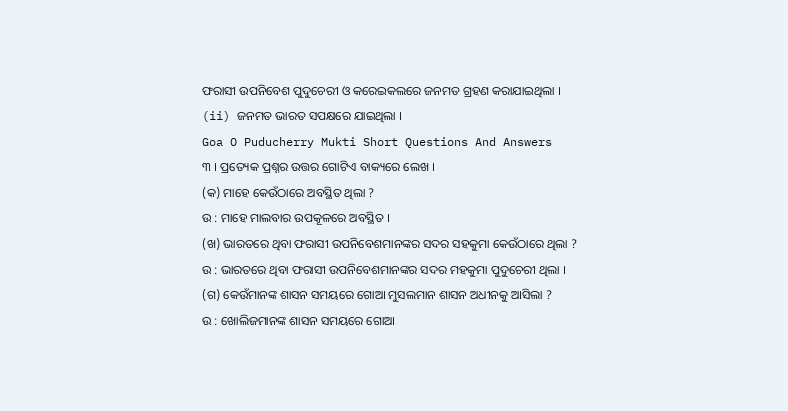ଫରାସୀ ଉପନିବେଶ ପୁଦୁଚେରୀ ଓ କରେଇକଲରେ ଜନମତ ଗ୍ରହଣ କରାଯାଇଥିଲା ।
(ii) ଜନମତ ଭାରତ ସପକ୍ଷରେ ଯାଇଥିଲା ।
Goa O Puducherry Mukti Short Questions And Answers
୩ । ପ୍ରତ୍ୟେକ ପ୍ରଶ୍ନର ଉତ୍ତର ଗୋଟିଏ ବାକ୍ୟରେ ଲେଖ ।
(କ) ମାହେ କେଉଁଠାରେ ଅବସ୍ଥିତ ଥିଲା ?
ଉ : ମାହେ ମାଲବାର ଉପକୂଳରେ ଅବସ୍ଥିତ ।
(ଖ) ଭାରତରେ ଥିବା ଫରାସୀ ଉପନିବେଶମାନଙ୍କର ସଦର ସହକୁମା କେଉଁଠାରେ ଥିଲା ?
ଉ : ଭାରତରେ ଥିବା ଫରାସୀ ଉପନିବେଶମାନଙ୍କର ସଦର ମହକୁମା ପୁଦୁଚେରୀ ଥିଲା ।
(ଗ) କେଉଁମାନଙ୍କ ଶାସନ ସମୟରେ ଗୋଆ ମୁସଲମାନ ଶାସନ ଅଧୀନକୁ ଆସିଲା ?
ଉ : ଖୋଲିଜମାନଙ୍କ ଶାସନ ସମୟରେ ଗୋଆ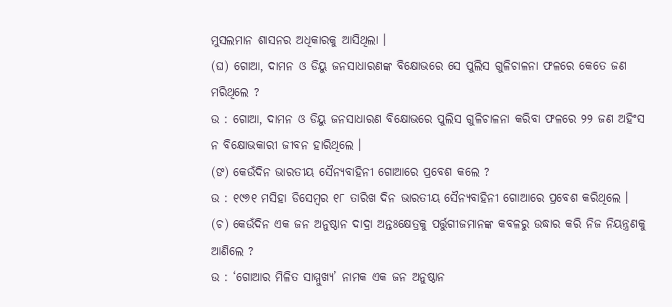ମୁସଲମାନ ଶାସନର ଅଧିକାରକୁ ଆସିଥିଲା ।
(ଘ) ଗୋଆ, ଦାମନ ଓ ଡିୟୁ ଜନସାଧାରଣଙ୍କ ବିକ୍ଷୋଭରେ ସେ ପୁଲିସ ଗୁଳିଚାଳନା ଫଳରେ କେତେ ଜଣ ମରିଥିଲେ ?
ଉ : ଗୋଆ, ଦାମନ ଓ ଡିୟୁ ଜନସାଧାରଣ ବିକ୍ଷୋଭରେ ପୁଲିସ ଗୁଳିଚାଳନା କରିବା ଫଳରେ ୨୨ ଜଣ ଅହିଂସ ନ ବିକ୍ଷୋଭକାରୀ ଜୀବନ ହାରିଥିଲେ ।
(ଙ) କେଉଁଦିନ ଭାରତୀୟ ସୈନ୍ୟବାହିନୀ ଗୋଆରେ ପ୍ରବେଶ କଲେ ?
ଉ : ୧୯୬୧ ମସିହା ଡିସେମ୍ବର ୧୮ ତାରିଖ ଦିନ ଭାରତୀୟ ସୈନ୍ୟବାହିନୀ ଗୋଆରେ ପ୍ରବେଶ କରିଥିଲେ ।
(ଚ) କେଉଁଦିନ ଏକ ଜନ ଅନୁଷ୍ଠାନ ଦାଦ୍ରା ଅନ୍ତଃକ୍ଷେତ୍ରକୁ ପର୍ତ୍ତୁଗୀଜମାନଙ୍କ କବଳରୁ ଉଦ୍ଧାର କରି ନିଜ ନିୟନ୍ତ୍ରଣକୁ ଆଣିଲେ ?
ଉ : ‘ଗୋଆର ମିଳିତ ସାମ୍ମୁଖ୍ୟ’ ନାମକ ଏକ ଜନ ଅନୁଷ୍ଠାନ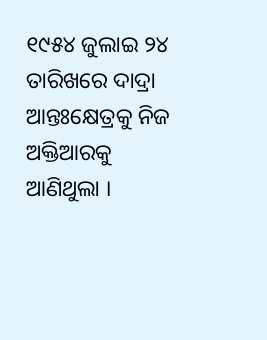୧୯୫୪ ଜୁଲାଇ ୨୪ ତାରିଖରେ ଦାଦ୍ରା ଆନ୍ତଃକ୍ଷେତ୍ରକୁ ନିଜ ଅକ୍ତିଆରକୁ ଆଣିଥୁଲା ।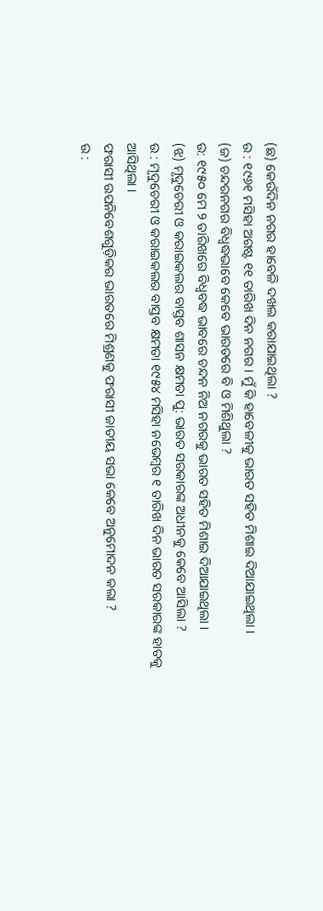(ଛ) କେଉଁଦିନ ନଗର ହାବେଳି ଦଖଲ କରାଯାଇଥିଲା ?
ଉ : ୧୯୬୧ ମସିହା ଅଗଷ୍ଟ ୧୧ ତାରିଖ ଦିନ ନଗର । ମୁଁ କି ହାବେଳୀକୁ ଭାରତ ସହିତ ମିଶାଇ ଦିଆଯାଇଥିଲା ।
(ଜ) ଚନ୍ଦରନଗର ବିଧ୍ବଦ୍ଧଭାବେ କେବେ ଭାରତରେ ବି ଓ ମିଶିଥୁଲା ?
ଉ: ୧୯୫୦ ମେ ୨ ତାରିଖରେ ବିଧ୍ଵବଦ୍ଧ ଭାବରେ ଚନ୍ଦନ ନିଅ ନଗରକୁ ଭାରତ ସହିତ ମିଶାଇ ଦିଆଯାଇଥିଲା ।
(ଝ) ମୃଦୁଚେରୀ ଓ କରାଇକଲର ବାସ୍ତବ ଶାସନ କ୍ଷମତା ପୁ: ଭାରତ ସରକାରଙ୍କ ଅଧୀନକୁ କେବେ ଆସିଲା ?
ଉ : ମୃଦୁଚେରୀ ଓ କରାଇକଲର ବାସ୍ତବ କ୍ଷମତା ୧୯୫୪ ମସିହା ନଭେମ୍ବର ୧ ତାରିଖ ଦିନ ଭାରତ ସରକାରଙ୍କ ହାତକୁ ଆସିଥିଲା ।
ଫରାସୀ ଉପନିବେଶଗୁଡ଼ିକର ଭାରତରେ ମିଶ୍ରଣକୁ ଫରାସୀ ଜାତୀୟ ସଭା କେବେ ଅନୁମୋଦନ କଲା ?
ଉ :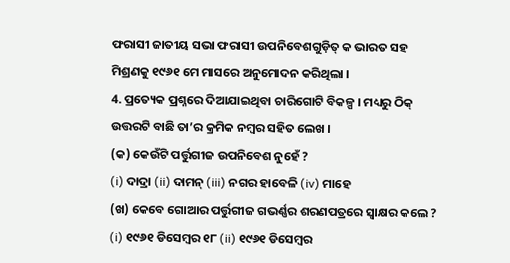ଫରାସୀ ଜାତୀୟ ସଭା ଫରାସୀ ଉପନିବେଶଗୁଡ଼ିତ୍ କ ଭାରତ ସହ ମିଶ୍ରଣକୁ ୧୯୬୧ ମେ ମାସରେ ଅନୁମୋଦନ କରିଥିଲା ।
4. ପ୍ରତ୍ୟେକ ପ୍ରଶ୍ନରେ ଦିଆଯାଇଥିବା ଚାରିଗୋଟି ବିକଳ୍ପ । ମଧ୍ୟରୁ ଠିକ୍ ଉତ୍ତରଟି ବାଛି ତା’ର କ୍ରମିକ ନମ୍ବର ସହିତ ଲେଖ ।
(କ) କେଉଁଟି ପର୍ତ୍ତୁଗୀଜ ଉପନିବେଶ ନୁହେଁ ?
(i) ଦାଦ୍ରା (ii) ଦାମନ୍ (iii) ନଗର ହାବେଳି (iv) ମାହେ
(ଖ) କେବେ ଗୋଆର ପର୍ତ୍ତୁଗୀଜ ଗଭର୍ଣ୍ଣର ଶରଣପତ୍ରରେ ସ୍ଵାକ୍ଷର କଲେ ?
(i) ୧୯୬୧ ଡିସେମ୍ବର ୧୮ (ii) ୧୯୬୧ ଡିସେମ୍ବର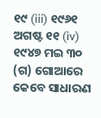୧୯ (iii) ୧୯୬୧ ଅଗଷ୍ଟ ୧୧ (iv) ୧୯୪୭ ମଇ ୩୦
(ଗ) ଗୋଆରେ କେବେ ସାଧାରଣ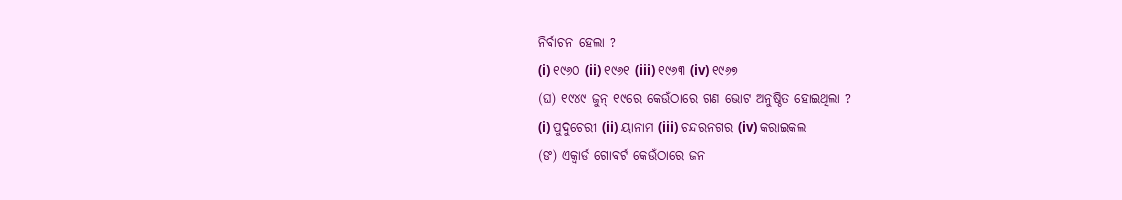ନିର୍ବାଚନ ହେଲା ?
(i) ୧୯୬୦ (ii) ୧୯୬୧ (iii) ୧୯୬୩ (iv) ୧୯୬୭
(ଘ) ୧୯୪୯ ଜୁନ୍ ୧୯ରେ କେଉଁଠାରେ ଗଣ ଭୋଟ ଅନୁଷ୍ଠିତ ହୋଇଥିଲା ?
(i) ପୁଦୁଚେରୀ (ii) ୟାନାମ (iii) ଚନ୍ଦରନଗର (iv) କରାଇକଲ
(ଙ) ଏକ୍ୱାର୍ଡ ଗୋବର୍ଟ କେଉଁଠାରେ ଜନ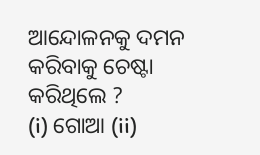ଆନ୍ଦୋଳନକୁ ଦମନ କରିବାକୁ ଚେଷ୍ଟା କରିଥିଲେ ?
(i) ଗୋଆ (ii)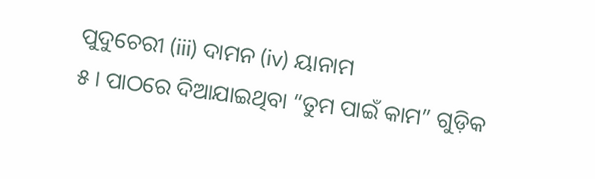ପୁଦୁଚେରୀ (iii) ଦାମନ (iv) ୟାନାମ
୫ । ପାଠରେ ଦିଆଯାଇଥିବା “ତୁମ ପାଇଁ କାମ” ଗୁଡ଼ିକ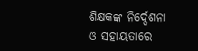ଶିକ୍ଷକଙ୍କ ନିର୍ଦ୍ଦେଶନା ଓ ସହାୟତାରେ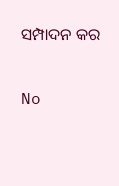ସମ୍ପାଦନ କର

No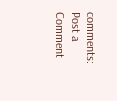comments:
Post a Comment